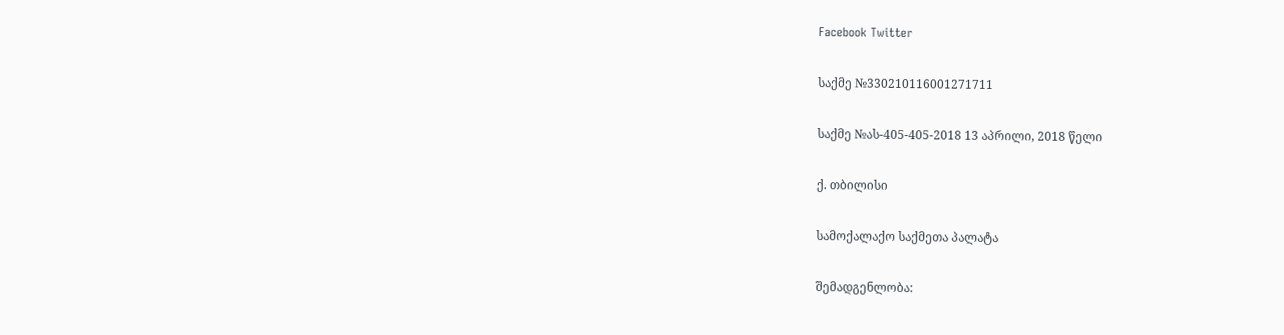Facebook Twitter

საქმე №330210116001271711

საქმე №ას-405-405-2018 13 აპრილი, 2018 წელი

ქ. თბილისი

სამოქალაქო საქმეთა პალატა

შემადგენლობა: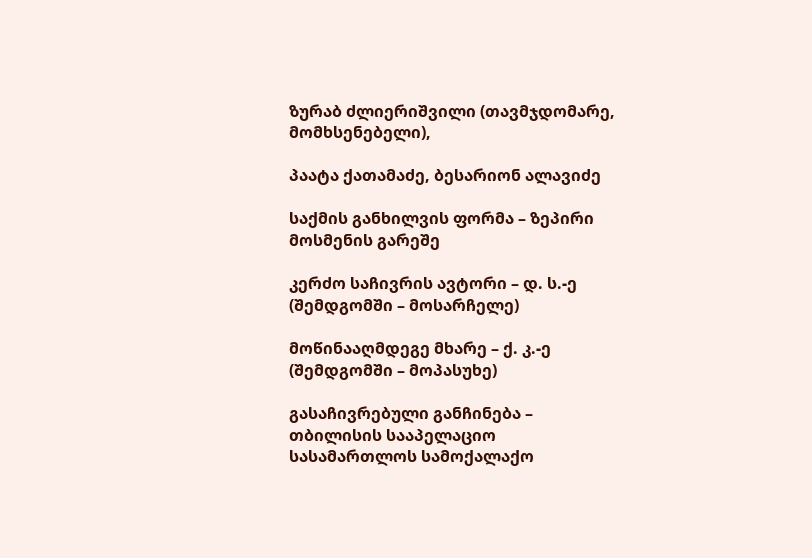ზურაბ ძლიერიშვილი (თავმჯდომარე, მომხსენებელი),

პაატა ქათამაძე, ბესარიონ ალავიძე

საქმის განხილვის ფორმა – ზეპირი მოსმენის გარეშე

კერძო საჩივრის ავტორი – დ. ს.-ე (შემდგომში – მოსარჩელე)

მოწინააღმდეგე მხარე – ქ. კ.-ე (შემდგომში – მოპასუხე)

გასაჩივრებული განჩინება – თბილისის სააპელაციო სასამართლოს სამოქალაქო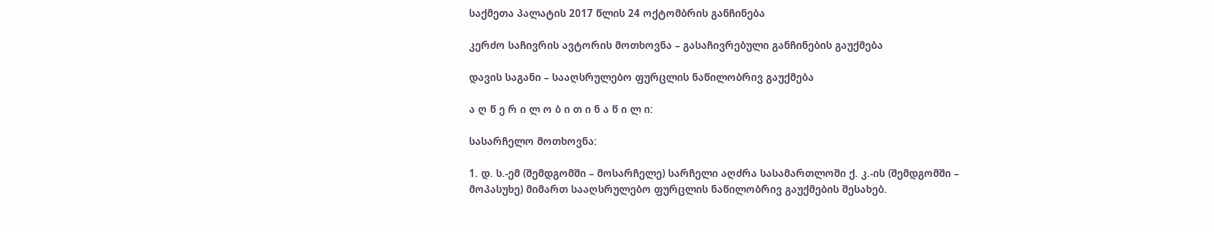საქმეთა პალატის 2017 წლის 24 ოქტომბრის განჩინება

კერძო საჩივრის ავტორის მოთხოვნა – გასაჩივრებული განჩინების გაუქმება

დავის საგანი – სააღსრულებო ფურცლის ნაწილობრივ გაუქმება

ა ღ წ ე რ ი ლ ო ბ ი თ ი ნ ა წ ი ლ ი:

სასარჩელო მოთხოვნა:

1. დ. ს.-ემ (შემდგომში – მოსარჩელე) სარჩელი აღძრა სასამართლოში ქ. კ.-ის (შემდგომში – მოპასუხე) მიმართ სააღსრულებო ფურცლის ნაწილობრივ გაუქმების შესახებ.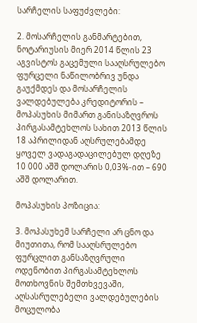სარჩელის საფუძვლები:

2. მოსარჩელის განმარტებით, ნოტარიუსის მიერ 2014 წლის 23 აგვისტოს გაცემული სააღსრულებო ფურცელი ნაწილობრივ უნდა გაუქმდეს და მოსარჩელის ვალდებულება კრედიტორის – მოპასუხის მიმართ განისაზღვროს პირგასამტეხლოს სახით 2013 წლის 18 აპრილიდან აღსრულებამდე ყოველ ვადაგადაცილებულ დღეზე 10 000 აშშ დოლარის 0,03%-ით – 690 აშშ დოლარით.

მოპასუხის პოზიცია:

3. მოპასუხემ სარჩელი არ ცნო და მიუთითა, რომ სააღსრულებო ფურცლით განსაზღვრული ოდენობით პირგასამტეხლოს მოთხოვნის შემთხვევაში, აღსასრულებელი ვალდებულების მოცულობა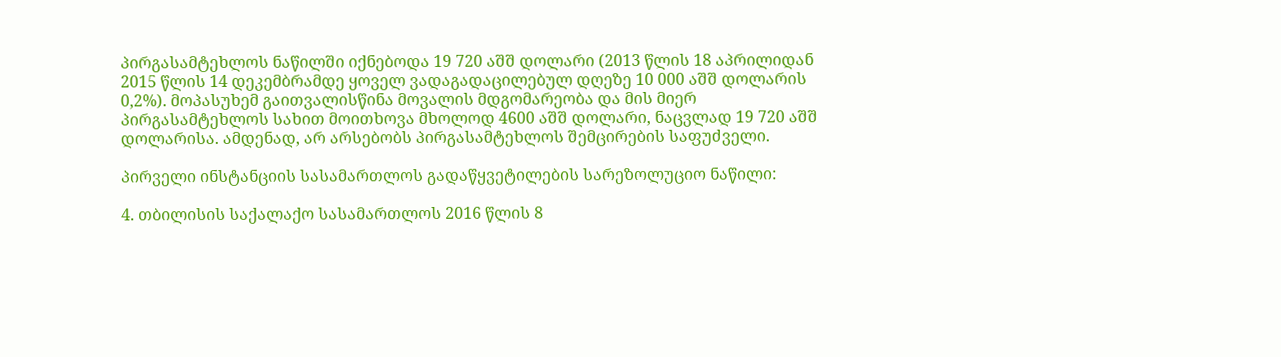პირგასამტეხლოს ნაწილში იქნებოდა 19 720 აშშ დოლარი (2013 წლის 18 აპრილიდან 2015 წლის 14 დეკემბრამდე ყოველ ვადაგადაცილებულ დღეზე 10 000 აშშ დოლარის 0,2%). მოპასუხემ გაითვალისწინა მოვალის მდგომარეობა და მის მიერ პირგასამტეხლოს სახით მოითხოვა მხოლოდ 4600 აშშ დოლარი, ნაცვლად 19 720 აშშ დოლარისა. ამდენად, არ არსებობს პირგასამტეხლოს შემცირების საფუძველი.

პირველი ინსტანციის სასამართლოს გადაწყვეტილების სარეზოლუციო ნაწილი:

4. თბილისის საქალაქო სასამართლოს 2016 წლის 8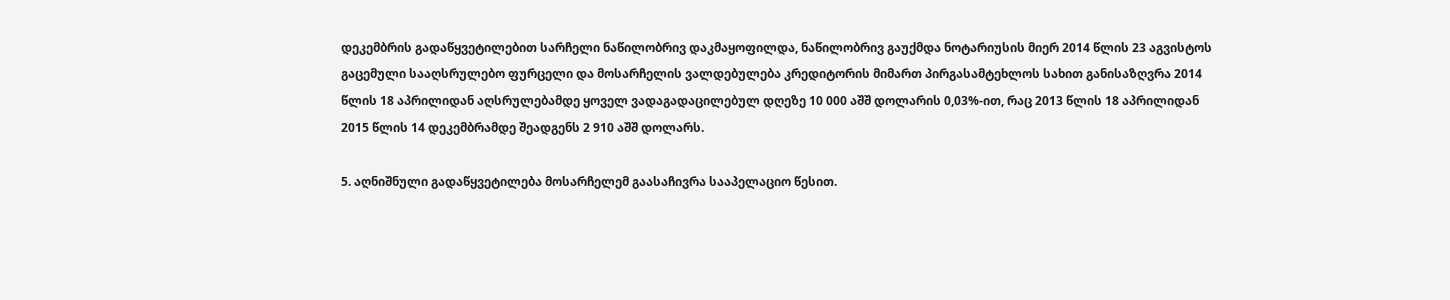დეკემბრის გადაწყვეტილებით სარჩელი ნაწილობრივ დაკმაყოფილდა, ნაწილობრივ გაუქმდა ნოტარიუსის მიერ 2014 წლის 23 აგვისტოს გაცემული სააღსრულებო ფურცელი და მოსარჩელის ვალდებულება კრედიტორის მიმართ პირგასამტეხლოს სახით განისაზღვრა 2014 წლის 18 აპრილიდან აღსრულებამდე ყოველ ვადაგადაცილებულ დღეზე 10 000 აშშ დოლარის 0,03%-ით, რაც 2013 წლის 18 აპრილიდან 2015 წლის 14 დეკემბრამდე შეადგენს 2 910 აშშ დოლარს.

5. აღნიშნული გადაწყვეტილება მოსარჩელემ გაასაჩივრა სააპელაციო წესით.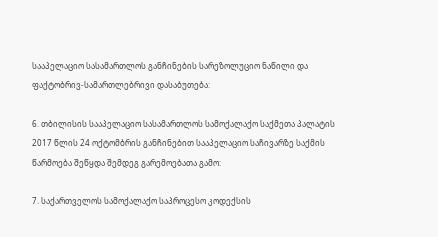სააპელაციო სასამართლოს განჩინების სარეზოლუციო ნაწილი და ფაქტობრივ-სამართლებრივი დასაბუთება:

6. თბილისის სააპელაციო სასამართლოს სამოქალაქო საქმეთა პალატის 2017 წლის 24 ოქტომბრის განჩინებით სააპელაციო საჩივარზე საქმის წარმოება შეწყდა შემდეგ გარემოებათა გამო:

7. საქართველოს სამოქალაქო საპროცესო კოდექსის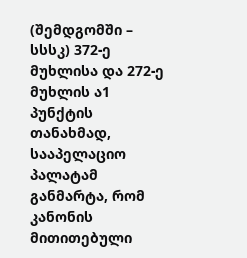(შემდგომში – სსსკ) 372-ე მუხლისა და 272-ე მუხლის ა1 პუნქტის თანახმად, სააპელაციო პალატამ განმარტა, რომ კანონის მითითებული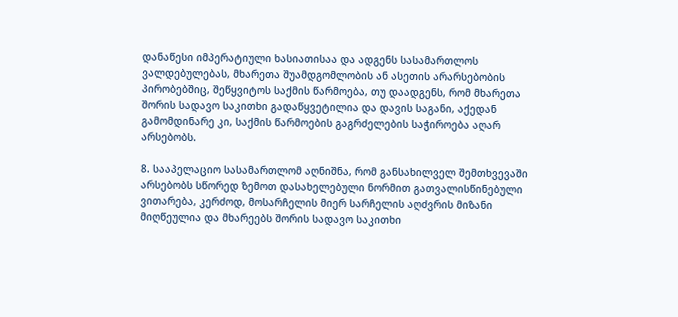დანაწესი იმპერატიული ხასიათისაა და ადგენს სასამართლოს ვალდებულებას, მხარეთა შუამდგომლობის ან ასეთის არარსებობის პირობებშიც, შეწყვიტოს საქმის წარმოება, თუ დაადგენს, რომ მხარეთა შორის სადავო საკითხი გადაწყვეტილია და დავის საგანი, აქედან გამომდინარე კი, საქმის წარმოების გაგრძელების საჭიროება აღარ არსებობს.

8. სააპელაციო სასამართლომ აღნიშნა, რომ განსახილველ შემთხვევაში არსებობს სწორედ ზემოთ დასახელებული ნორმით გათვალისწინებული ვითარება, კერძოდ, მოსარჩელის მიერ სარჩელის აღძვრის მიზანი მიღწეულია და მხარეებს შორის სადავო საკითხი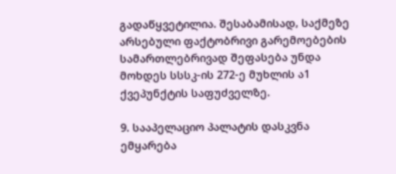გადაწყვეტილია. შესაბამისად, საქმეზე არსებული ფაქტობრივი გარემოებების სამართლებრივად შეფასება უნდა მოხდეს სსსკ-ის 272-ე მუხლის ა1 ქვეპუნქტის საფუძველზე.

9. სააპელაციო პალატის დასკვნა ემყარება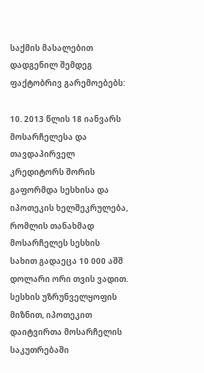საქმის მასალებით დადგენილ შემდეგ ფაქტობრივ გარემოებებს:

10. 2013 წლის 18 იანვარს მოსარჩელესა და თავდაპირველ კრედიტორს შორის გაფორმდა სესხისა და იპოთეკის ხელშეკრულება, რომლის თანახმად მოსარჩელეს სესხის სახით გადაეცა 10 000 აშშ დოლარი ორი თვის ვადით. სესხის უზრუნველყოფის მიზნით, იპოთეკით დაიტვირთა მოსარჩელის საკუთრებაში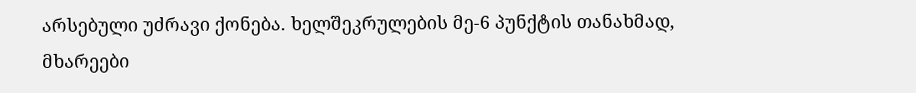არსებული უძრავი ქონება. ხელშეკრულების მე-6 პუნქტის თანახმად, მხარეები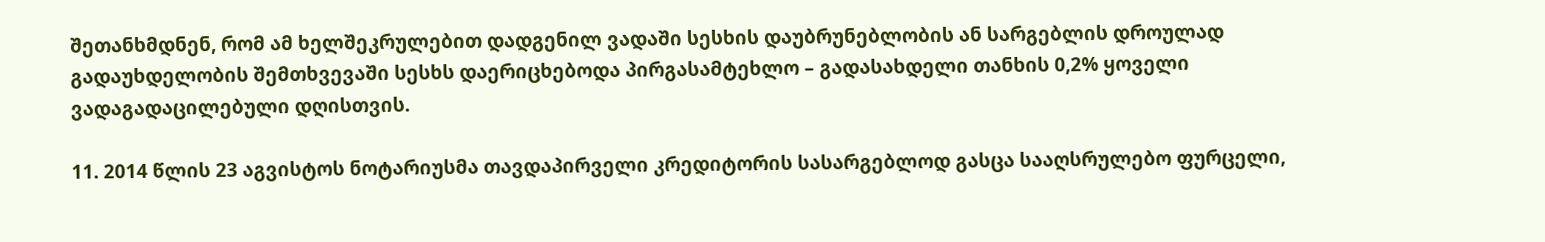შეთანხმდნენ, რომ ამ ხელშეკრულებით დადგენილ ვადაში სესხის დაუბრუნებლობის ან სარგებლის დროულად გადაუხდელობის შემთხვევაში სესხს დაერიცხებოდა პირგასამტეხლო – გადასახდელი თანხის 0,2% ყოველი ვადაგადაცილებული დღისთვის.

11. 2014 წლის 23 აგვისტოს ნოტარიუსმა თავდაპირველი კრედიტორის სასარგებლოდ გასცა სააღსრულებო ფურცელი,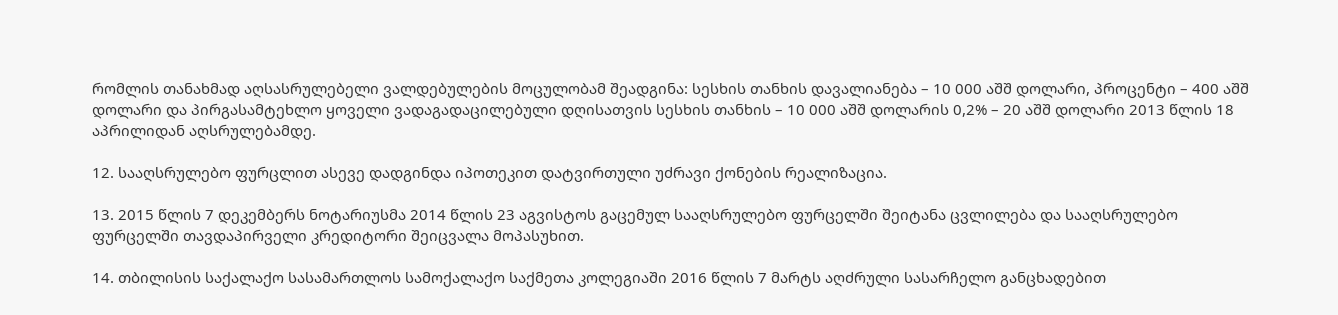რომლის თანახმად აღსასრულებელი ვალდებულების მოცულობამ შეადგინა: სესხის თანხის დავალიანება – 10 000 აშშ დოლარი, პროცენტი – 400 აშშ დოლარი და პირგასამტეხლო ყოველი ვადაგადაცილებული დღისათვის სესხის თანხის – 10 000 აშშ დოლარის 0,2% – 20 აშშ დოლარი 2013 წლის 18 აპრილიდან აღსრულებამდე.

12. სააღსრულებო ფურცლით ასევე დადგინდა იპოთეკით დატვირთული უძრავი ქონების რეალიზაცია.

13. 2015 წლის 7 დეკემბერს ნოტარიუსმა 2014 წლის 23 აგვისტოს გაცემულ სააღსრულებო ფურცელში შეიტანა ცვლილება და სააღსრულებო ფურცელში თავდაპირველი კრედიტორი შეიცვალა მოპასუხით.

14. თბილისის საქალაქო სასამართლოს სამოქალაქო საქმეთა კოლეგიაში 2016 წლის 7 მარტს აღძრული სასარჩელო განცხადებით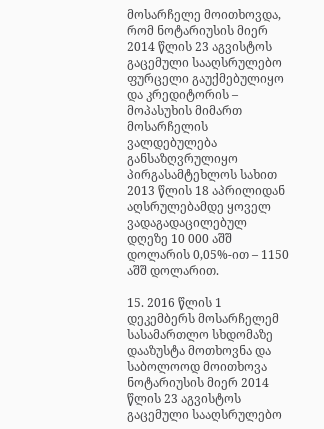მოსარჩელე მოითხოვდა, რომ ნოტარიუსის მიერ 2014 წლის 23 აგვისტოს გაცემული სააღსრულებო ფურცელი გაუქმებულიყო და კრედიტორის – მოპასუხის მიმართ მოსარჩელის ვალდებულება განსაზღვრულიყო პირგასამტეხლოს სახით 2013 წლის 18 აპრილიდან აღსრულებამდე ყოველ ვადაგადაცილებულ დღეზე 10 000 აშშ დოლარის 0,05%-ით – 1150 აშშ დოლარით.

15. 2016 წლის 1 დეკემბერს მოსარჩელემ სასამართლო სხდომაზე დააზუსტა მოთხოვნა და საბოლოოდ მოითხოვა ნოტარიუსის მიერ 2014 წლის 23 აგვისტოს გაცემული სააღსრულებო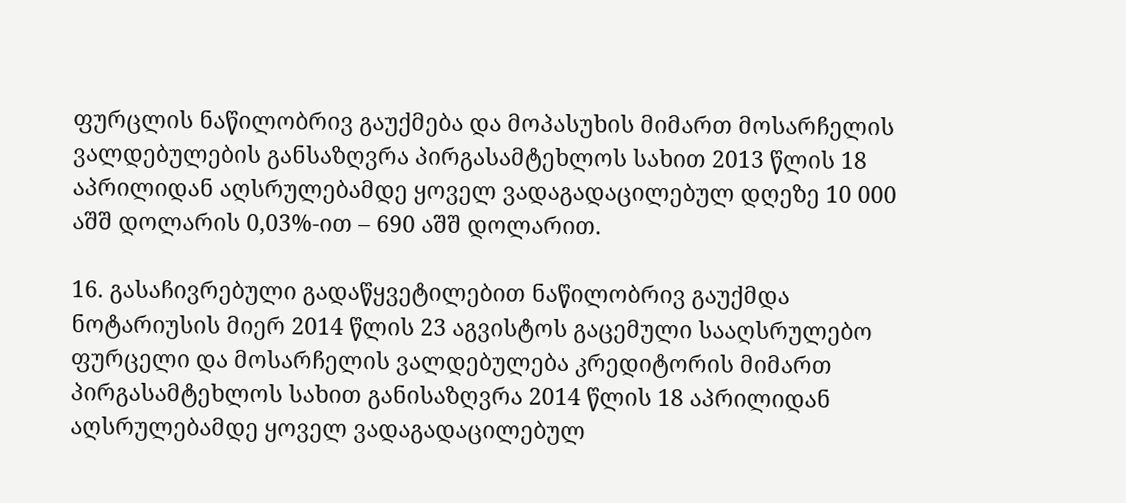ფურცლის ნაწილობრივ გაუქმება და მოპასუხის მიმართ მოსარჩელის ვალდებულების განსაზღვრა პირგასამტეხლოს სახით 2013 წლის 18 აპრილიდან აღსრულებამდე ყოველ ვადაგადაცილებულ დღეზე 10 000 აშშ დოლარის 0,03%-ით – 690 აშშ დოლარით.

16. გასაჩივრებული გადაწყვეტილებით ნაწილობრივ გაუქმდა ნოტარიუსის მიერ 2014 წლის 23 აგვისტოს გაცემული სააღსრულებო ფურცელი და მოსარჩელის ვალდებულება კრედიტორის მიმართ პირგასამტეხლოს სახით განისაზღვრა 2014 წლის 18 აპრილიდან აღსრულებამდე ყოველ ვადაგადაცილებულ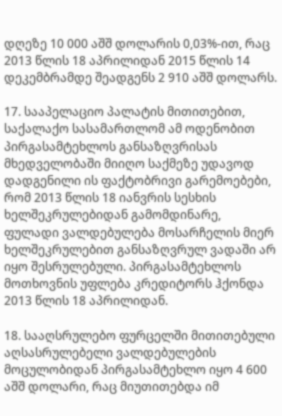დღეზე 10 000 აშშ დოლარის 0,03%-ით, რაც 2013 წლის 18 აპრილიდან 2015 წლის 14 დეკემბრამდე შეადგენს 2 910 აშშ დოლარს.

17. სააპელაციო პალატის მითითებით, საქალაქო სასამართლომ ამ ოდენობით პირგასამტეხლოს განსაზღვრისას მხედველობაში მიიღო საქმეზე უდავოდ დადგენილი ის ფაქტობრივი გარემოებები, რომ 2013 წლის 18 იანვრის სესხის ხელშეკრულებიდან გამომდინარე, ფულადი ვალდებულება მოსარჩელის მიერ ხელშეკრულებით განსაზღვრულ ვადაში არ იყო შესრულებული. პირგასამტეხლოს მოთხოვნის უფლება კრედიტორს ჰქონდა 2013 წლის 18 აპრილიდან.

18. სააღსრულებო ფურცელში მითითებული აღსასრულებელი ვალდებულების მოცულობიდან პირგასამტეხლო იყო 4 600 აშშ დოლარი, რაც მიუთითებდა იმ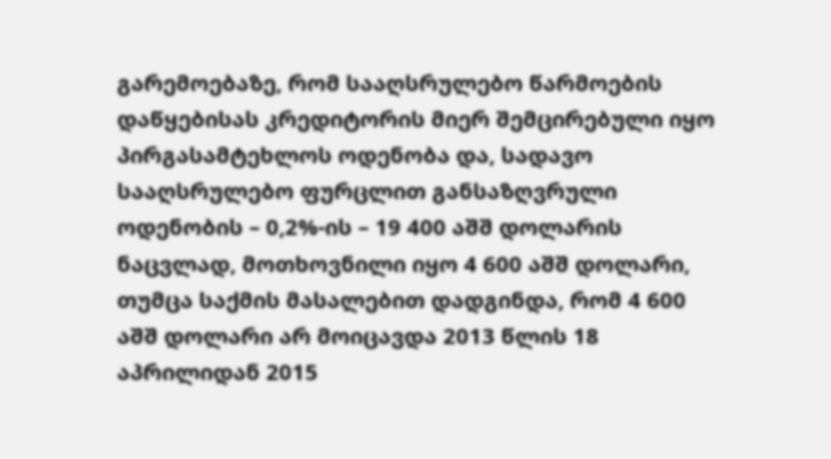გარემოებაზე, რომ სააღსრულებო წარმოების დაწყებისას კრედიტორის მიერ შემცირებული იყო პირგასამტეხლოს ოდენობა და, სადავო სააღსრულებო ფურცლით განსაზღვრული ოდენობის – 0,2%-ის – 19 400 აშშ დოლარის ნაცვლად, მოთხოვნილი იყო 4 600 აშშ დოლარი, თუმცა საქმის მასალებით დადგინდა, რომ 4 600 აშშ დოლარი არ მოიცავდა 2013 წლის 18 აპრილიდან 2015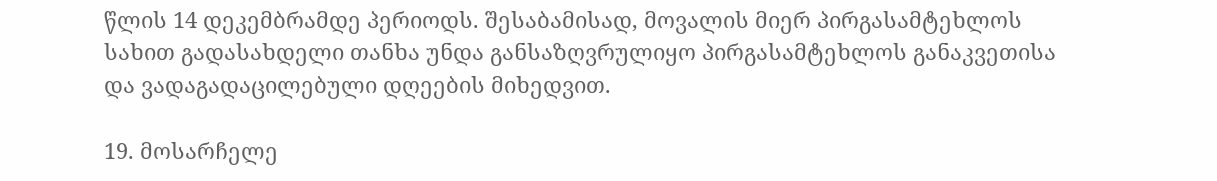წლის 14 დეკემბრამდე პერიოდს. შესაბამისად, მოვალის მიერ პირგასამტეხლოს სახით გადასახდელი თანხა უნდა განსაზღვრულიყო პირგასამტეხლოს განაკვეთისა და ვადაგადაცილებული დღეების მიხედვით.

19. მოსარჩელე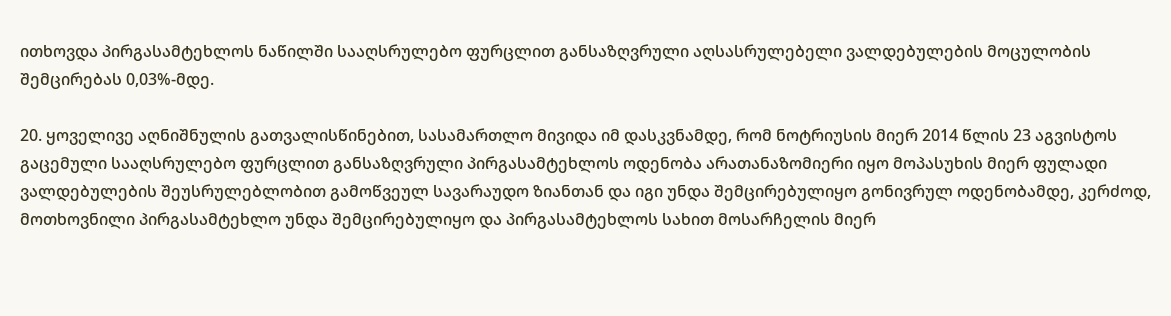ითხოვდა პირგასამტეხლოს ნაწილში სააღსრულებო ფურცლით განსაზღვრული აღსასრულებელი ვალდებულების მოცულობის შემცირებას 0,03%-მდე.

20. ყოველივე აღნიშნულის გათვალისწინებით, სასამართლო მივიდა იმ დასკვნამდე, რომ ნოტრიუსის მიერ 2014 წლის 23 აგვისტოს გაცემული სააღსრულებო ფურცლით განსაზღვრული პირგასამტეხლოს ოდენობა არათანაზომიერი იყო მოპასუხის მიერ ფულადი ვალდებულების შეუსრულებლობით გამოწვეულ სავარაუდო ზიანთან და იგი უნდა შემცირებულიყო გონივრულ ოდენობამდე, კერძოდ, მოთხოვნილი პირგასამტეხლო უნდა შემცირებულიყო და პირგასამტეხლოს სახით მოსარჩელის მიერ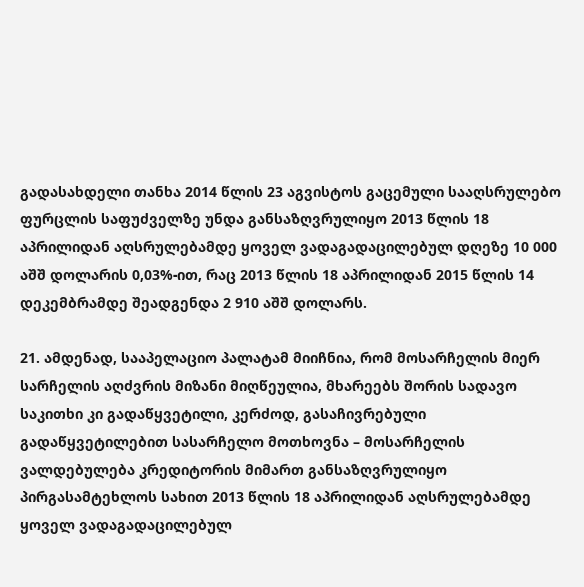გადასახდელი თანხა 2014 წლის 23 აგვისტოს გაცემული სააღსრულებო ფურცლის საფუძველზე უნდა განსაზღვრულიყო 2013 წლის 18 აპრილიდან აღსრულებამდე ყოველ ვადაგადაცილებულ დღეზე 10 000 აშშ დოლარის 0,03%-ით, რაც 2013 წლის 18 აპრილიდან 2015 წლის 14 დეკემბრამდე შეადგენდა 2 910 აშშ დოლარს.

21. ამდენად, სააპელაციო პალატამ მიიჩნია, რომ მოსარჩელის მიერ სარჩელის აღძვრის მიზანი მიღწეულია, მხარეებს შორის სადავო საკითხი კი გადაწყვეტილი, კერძოდ, გასაჩივრებული გადაწყვეტილებით სასარჩელო მოთხოვნა – მოსარჩელის ვალდებულება კრედიტორის მიმართ განსაზღვრულიყო პირგასამტეხლოს სახით 2013 წლის 18 აპრილიდან აღსრულებამდე ყოველ ვადაგადაცილებულ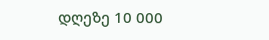დღეზე 10 000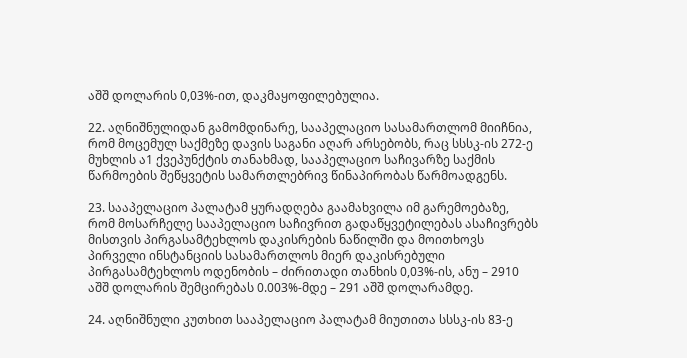აშშ დოლარის 0,03%-ით, დაკმაყოფილებულია.

22. აღნიშნულიდან გამომდინარე, სააპელაციო სასამართლომ მიიჩნია, რომ მოცემულ საქმეზე დავის საგანი აღარ არსებობს, რაც სსსკ-ის 272-ე მუხლის ა1 ქვეპუნქტის თანახმად, სააპელაციო საჩივარზე საქმის წარმოების შეწყვეტის სამართლებრივ წინაპირობას წარმოადგენს.

23. სააპელაციო პალატამ ყურადღება გაამახვილა იმ გარემოებაზე, რომ მოსარჩელე სააპელაციო საჩივრით გადაწყვეტილებას ასაჩივრებს მისთვის პირგასამტეხლოს დაკისრების ნაწილში და მოითხოვს პირველი ინსტანციის სასამართლოს მიერ დაკისრებული პირგასამტეხლოს ოდენობის – ძირითადი თანხის 0,03%-ის, ანუ – 2910 აშშ დოლარის შემცირებას 0.003%-მდე – 291 აშშ დოლარამდე.

24. აღნიშნული კუთხით სააპელაციო პალატამ მიუთითა სსსკ-ის 83-ე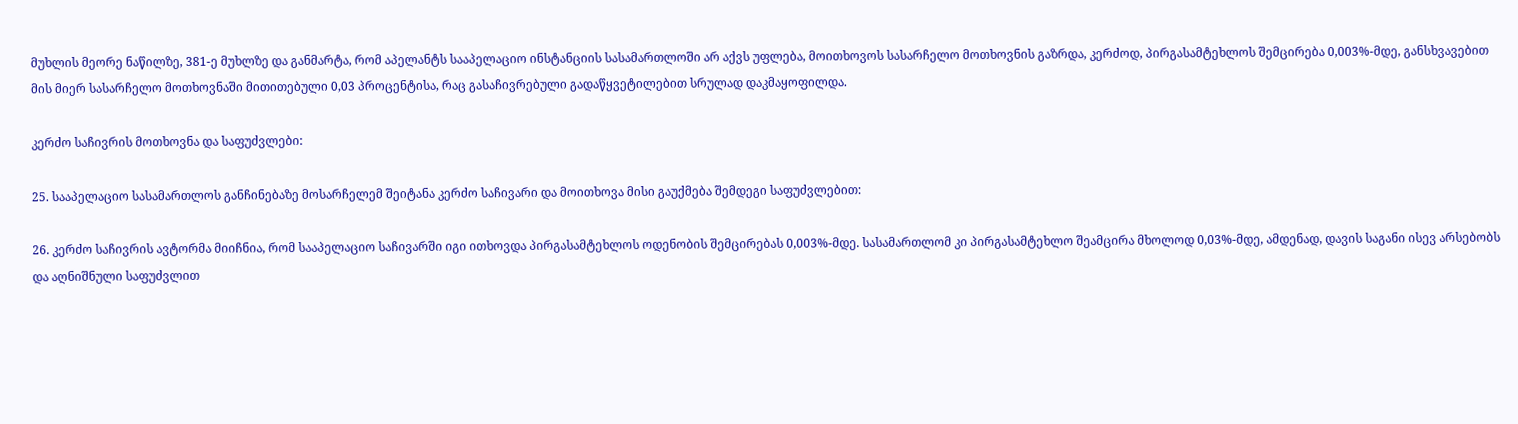მუხლის მეორე ნაწილზე, 381-ე მუხლზე და განმარტა, რომ აპელანტს სააპელაციო ინსტანციის სასამართლოში არ აქვს უფლება, მოითხოვოს სასარჩელო მოთხოვნის გაზრდა, კერძოდ, პირგასამტეხლოს შემცირება 0,003%-მდე, განსხვავებით მის მიერ სასარჩელო მოთხოვნაში მითითებული 0,03 პროცენტისა, რაც გასაჩივრებული გადაწყვეტილებით სრულად დაკმაყოფილდა.

კერძო საჩივრის მოთხოვნა და საფუძვლები:

25. სააპელაციო სასამართლოს განჩინებაზე მოსარჩელემ შეიტანა კერძო საჩივარი და მოითხოვა მისი გაუქმება შემდეგი საფუძვლებით:

26. კერძო საჩივრის ავტორმა მიიჩნია, რომ სააპელაციო საჩივარში იგი ითხოვდა პირგასამტეხლოს ოდენობის შემცირებას 0,003%-მდე. სასამართლომ კი პირგასამტეხლო შეამცირა მხოლოდ 0,03%-მდე, ამდენად, დავის საგანი ისევ არსებობს და აღნიშნული საფუძვლით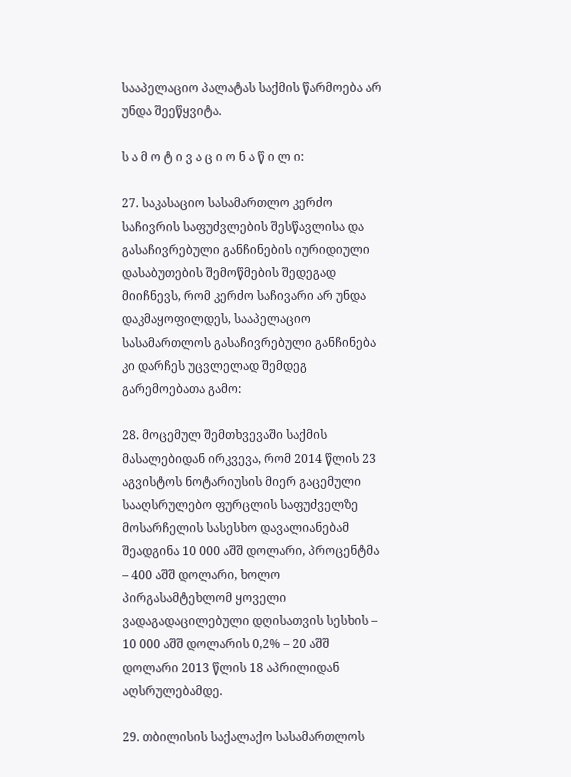სააპელაციო პალატას საქმის წარმოება არ უნდა შეეწყვიტა.

ს ა მ ო ტ ი ვ ა ც ი ო ნ ა წ ი ლ ი:

27. საკასაციო სასამართლო კერძო საჩივრის საფუძვლების შესწავლისა და გასაჩივრებული განჩინების იურიდიული დასაბუთების შემოწმების შედეგად მიიჩნევს, რომ კერძო საჩივარი არ უნდა დაკმაყოფილდეს, სააპელაციო სასამართლოს გასაჩივრებული განჩინება კი დარჩეს უცვლელად შემდეგ გარემოებათა გამო:

28. მოცემულ შემთხვევაში საქმის მასალებიდან ირკვევა, რომ 2014 წლის 23 აგვისტოს ნოტარიუსის მიერ გაცემული სააღსრულებო ფურცლის საფუძველზე მოსარჩელის სასესხო დავალიანებამ შეადგინა 10 000 აშშ დოლარი, პროცენტმა – 400 აშშ დოლარი, ხოლო პირგასამტეხლომ ყოველი ვადაგადაცილებული დღისათვის სესხის – 10 000 აშშ დოლარის 0,2% – 20 აშშ დოლარი 2013 წლის 18 აპრილიდან აღსრულებამდე.

29. თბილისის საქალაქო სასამართლოს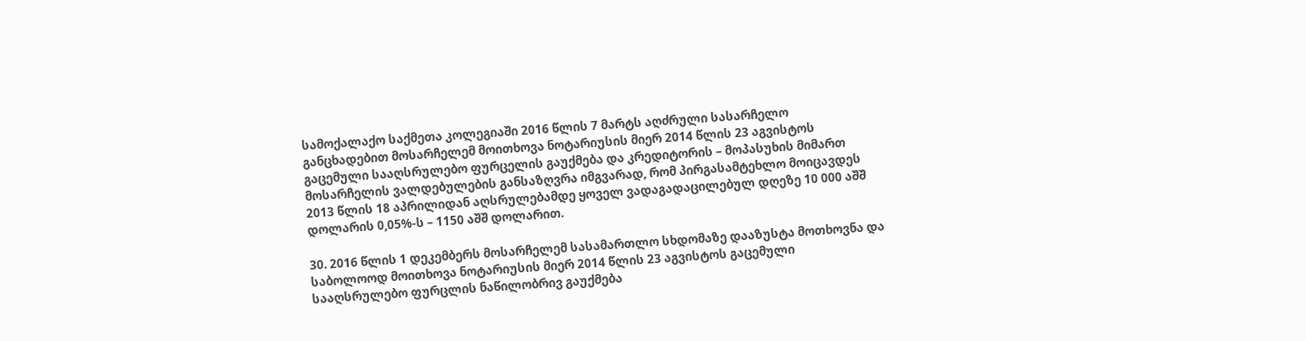სამოქალაქო საქმეთა კოლეგიაში 2016 წლის 7 მარტს აღძრული სასარჩელო განცხადებით მოსარჩელემ მოითხოვა ნოტარიუსის მიერ 2014 წლის 23 აგვისტოს გაცემული სააღსრულებო ფურცელის გაუქმება და კრედიტორის – მოპასუხის მიმართ მოსარჩელის ვალდებულების განსაზღვრა იმგვარად, რომ პირგასამტეხლო მოიცავდეს 2013 წლის 18 აპრილიდან აღსრულებამდე ყოველ ვადაგადაცილებულ დღეზე 10 000 აშშ დოლარის 0,05%-ს – 1150 აშშ დოლარით.

30. 2016 წლის 1 დეკემბერს მოსარჩელემ სასამართლო სხდომაზე დააზუსტა მოთხოვნა და საბოლოოდ მოითხოვა ნოტარიუსის მიერ 2014 წლის 23 აგვისტოს გაცემული სააღსრულებო ფურცლის ნაწილობრივ გაუქმება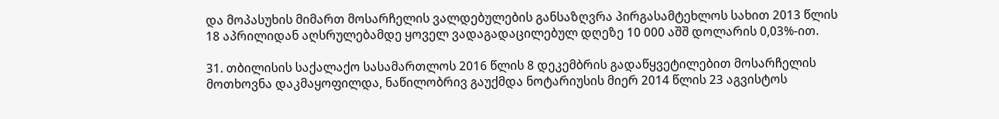და მოპასუხის მიმართ მოსარჩელის ვალდებულების განსაზღვრა პირგასამტეხლოს სახით 2013 წლის 18 აპრილიდან აღსრულებამდე ყოველ ვადაგადაცილებულ დღეზე 10 000 აშშ დოლარის 0,03%-ით.

31. თბილისის საქალაქო სასამართლოს 2016 წლის 8 დეკემბრის გადაწყვეტილებით მოსარჩელის მოთხოვნა დაკმაყოფილდა, ნაწილობრივ გაუქმდა ნოტარიუსის მიერ 2014 წლის 23 აგვისტოს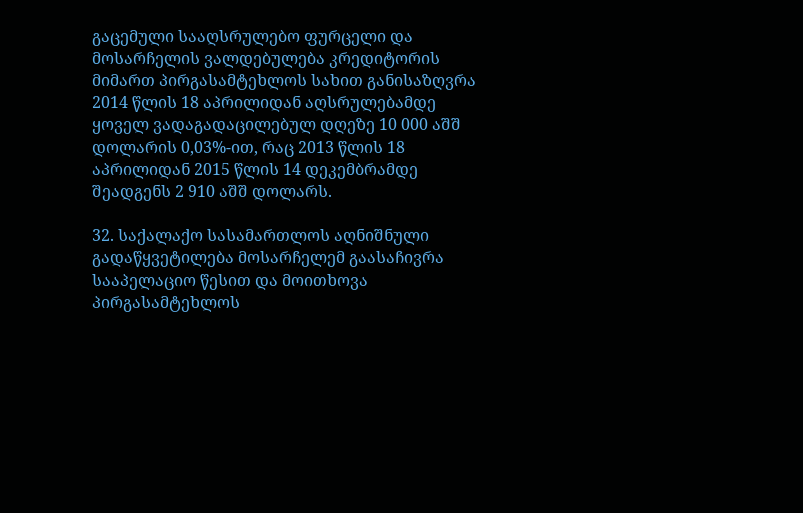გაცემული სააღსრულებო ფურცელი და მოსარჩელის ვალდებულება კრედიტორის მიმართ პირგასამტეხლოს სახით განისაზღვრა 2014 წლის 18 აპრილიდან აღსრულებამდე ყოველ ვადაგადაცილებულ დღეზე 10 000 აშშ დოლარის 0,03%-ით, რაც 2013 წლის 18 აპრილიდან 2015 წლის 14 დეკემბრამდე შეადგენს 2 910 აშშ დოლარს.

32. საქალაქო სასამართლოს აღნიშნული გადაწყვეტილება მოსარჩელემ გაასაჩივრა სააპელაციო წესით და მოითხოვა პირგასამტეხლოს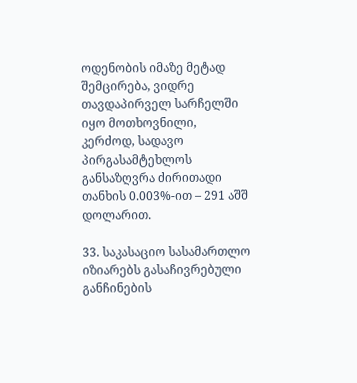ოდენობის იმაზე მეტად შემცირება, ვიდრე თავდაპირველ სარჩელში იყო მოთხოვნილი, კერძოდ, სადავო პირგასამტეხლოს განსაზღვრა ძირითადი თანხის 0.003%-ით – 291 აშშ დოლარით.

33. საკასაციო სასამართლო იზიარებს გასაჩივრებული განჩინების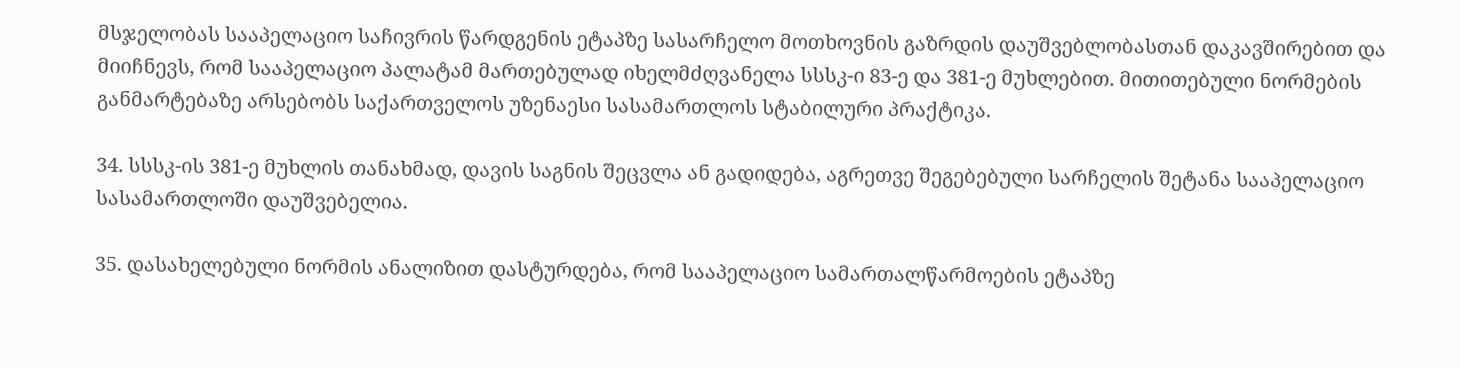მსჯელობას სააპელაციო საჩივრის წარდგენის ეტაპზე სასარჩელო მოთხოვნის გაზრდის დაუშვებლობასთან დაკავშირებით და მიიჩნევს, რომ სააპელაციო პალატამ მართებულად იხელმძღვანელა სსსკ-ი 83-ე და 381-ე მუხლებით. მითითებული ნორმების განმარტებაზე არსებობს საქართველოს უზენაესი სასამართლოს სტაბილური პრაქტიკა.

34. სსსკ-ის 381-ე მუხლის თანახმად, დავის საგნის შეცვლა ან გადიდება, აგრეთვე შეგებებული სარჩელის შეტანა სააპელაციო სასამართლოში დაუშვებელია.

35. დასახელებული ნორმის ანალიზით დასტურდება, რომ სააპელაციო სამართალწარმოების ეტაპზე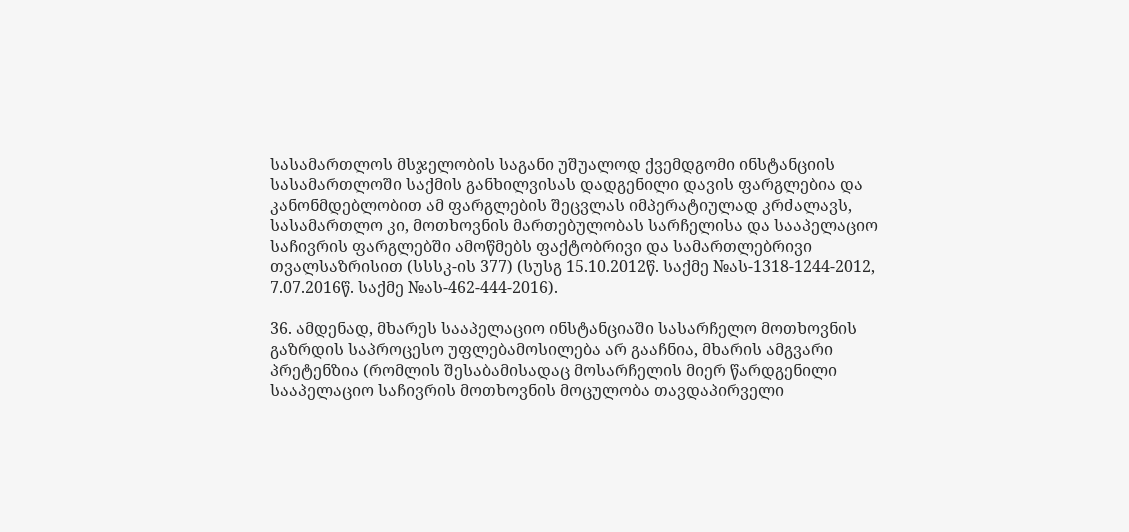სასამართლოს მსჯელობის საგანი უშუალოდ ქვემდგომი ინსტანციის სასამართლოში საქმის განხილვისას დადგენილი დავის ფარგლებია და კანონმდებლობით ამ ფარგლების შეცვლას იმპერატიულად კრძალავს, სასამართლო კი, მოთხოვნის მართებულობას სარჩელისა და სააპელაციო საჩივრის ფარგლებში ამოწმებს ფაქტობრივი და სამართლებრივი თვალსაზრისით (სსსკ-ის 377) (სუსგ 15.10.2012წ. საქმე №ას-1318-1244-2012, 7.07.2016წ. საქმე №ას-462-444-2016).

36. ამდენად, მხარეს სააპელაციო ინსტანციაში სასარჩელო მოთხოვნის გაზრდის საპროცესო უფლებამოსილება არ გააჩნია, მხარის ამგვარი პრეტენზია (რომლის შესაბამისადაც მოსარჩელის მიერ წარდგენილი სააპელაციო საჩივრის მოთხოვნის მოცულობა თავდაპირველი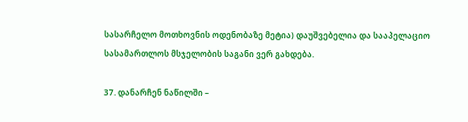სასარჩელო მოთხოვნის ოდენობაზე მეტია) დაუშვებელია და სააპელაციო სასამართლოს მსჯელობის საგანი ვერ გახდება.

37. დანარჩენ ნაწილში –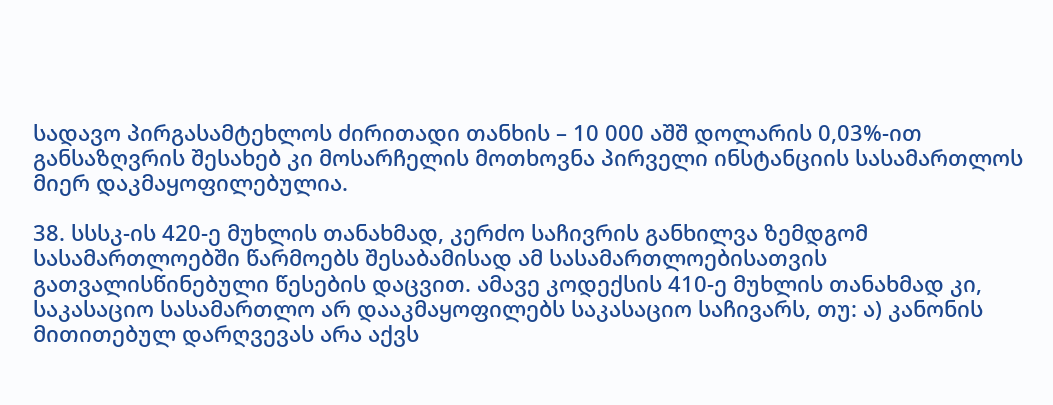სადავო პირგასამტეხლოს ძირითადი თანხის – 10 000 აშშ დოლარის 0,03%-ით განსაზღვრის შესახებ კი მოსარჩელის მოთხოვნა პირველი ინსტანციის სასამართლოს მიერ დაკმაყოფილებულია.

38. სსსკ-ის 420-ე მუხლის თანახმად, კერძო საჩივრის განხილვა ზემდგომ სასამართლოებში წარმოებს შესაბამისად ამ სასამართლოებისათვის გათვალისწინებული წესების დაცვით. ამავე კოდექსის 410-ე მუხლის თანახმად კი, საკასაციო სასამართლო არ დააკმაყოფილებს საკასაციო საჩივარს, თუ: ა) კანონის მითითებულ დარღვევას არა აქვს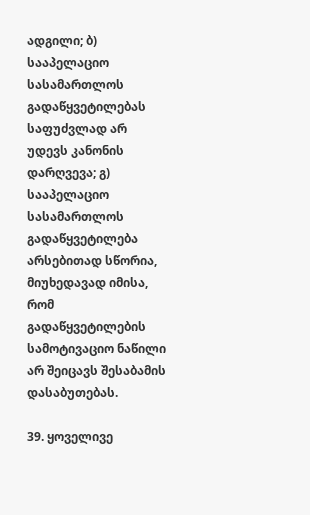ადგილი; ბ) სააპელაციო სასამართლოს გადაწყვეტილებას საფუძვლად არ უდევს კანონის დარღვევა; გ) სააპელაციო სასამართლოს გადაწყვეტილება არსებითად სწორია, მიუხედავად იმისა, რომ გადაწყვეტილების სამოტივაციო ნაწილი არ შეიცავს შესაბამის დასაბუთებას.

39. ყოველივე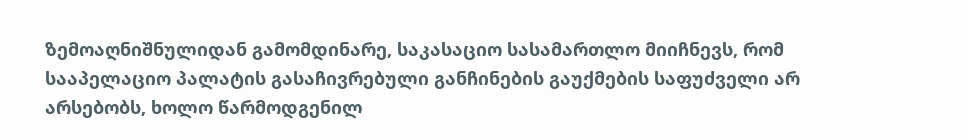ზემოაღნიშნულიდან გამომდინარე, საკასაციო სასამართლო მიიჩნევს, რომ სააპელაციო პალატის გასაჩივრებული განჩინების გაუქმების საფუძველი არ არსებობს, ხოლო წარმოდგენილ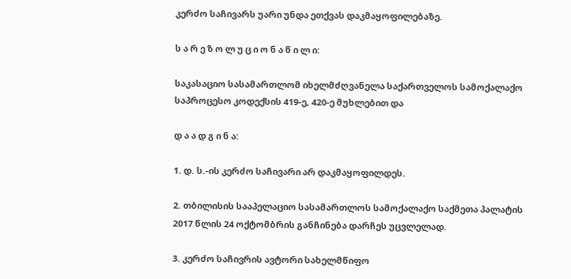კერძო საჩივარს უარი უნდა ეთქვას დაკმაყოფილებაზე.

ს ა რ ე ზ ო ლ უ ც ი ო ნ ა წ ი ლ ი:

საკასაციო სასამართლომ იხელმძღვანელა საქართველოს სამოქალაქო საპროცესო კოდექსის 419-ე, 420-ე მუხლებით და

დ ა ა დ გ ი ნ ა:

1. დ. ს.-ის კერძო საჩივარი არ დაკმაყოფილდეს.

2. თბილისის სააპელაციო სასამართლოს სამოქალაქო საქმეთა პალატის 2017 წლის 24 ოქტომბრის განჩინება დარჩეს უცვლელად.

3. კერძო საჩივრის ავტორი სახელმწიფო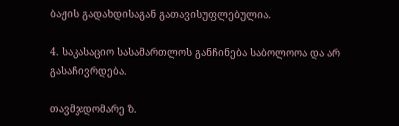ბაჟის გადახდისაგან გათავისუფლებულია.

4. საკასაციო სასამართლოს განჩინება საბოლოოა და არ გასაჩივრდება.

თავმჯდომარე ზ.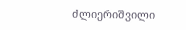ძლიერიშვილი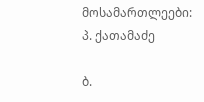მოსამართლეები: პ. ქათამაძე

ბ.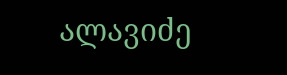ალავიძე